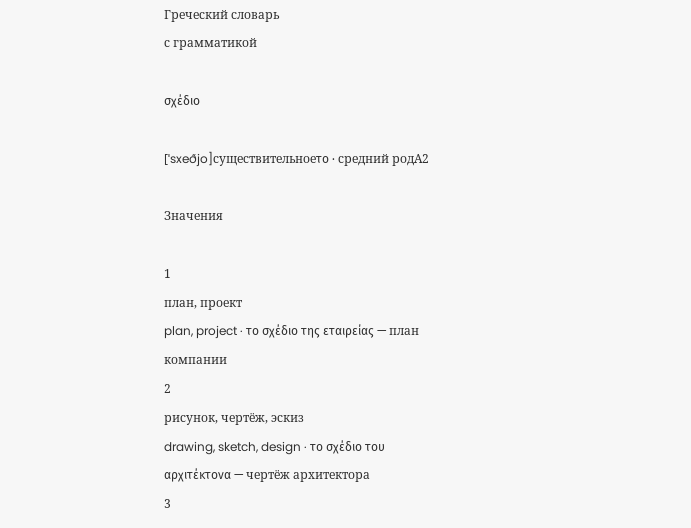Греческий словарь
с грамматикой

σχέδιο

[ˈsxeðjo]существительноеτο · средний родA2

Значения

1
план, проект
plan, project · το σχέδιο της εταιρείας — план компании
2
рисунок, чертёж, эскиз
drawing, sketch, design · το σχέδιο του αρχιτέκτονα — чертёж архитектора
3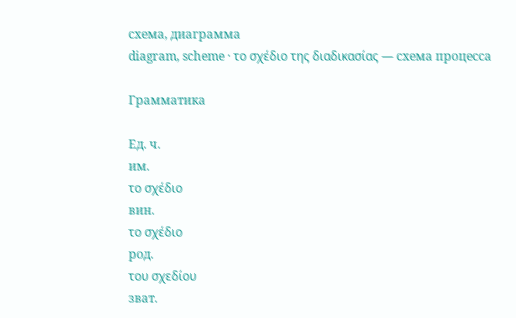схема, диаграмма
diagram, scheme · το σχέδιο της διαδικασίας — схема процесса

Грамматика

Ед. ч.
им.
το σχέδιο
вин.
το σχέδιο
род.
του σχεδίου
зват.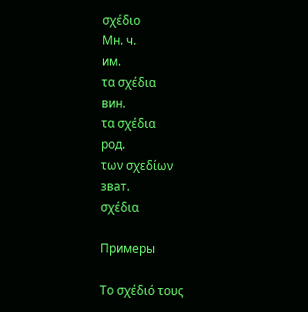σχέδιο
Мн. ч.
им.
τα σχέδια
вин.
τα σχέδια
род.
των σχεδίων
зват.
σχέδια

Примеры

Το σχέδιό τους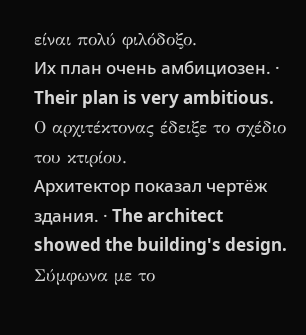είναι πολύ φιλόδοξο.
Их план очень амбициозен. · Their plan is very ambitious.
Ο αρχιτέκτονας έδειξε το σχέδιο του κτιρίου.
Архитектор показал чертёж здания. · The architect showed the building's design.
Σύμφωνα με το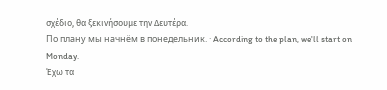σχέδιο, θα ξεκινήσουμε την Δευτέρα.
По плану мы начнём в понедельник. · According to the plan, we'll start on Monday.
Έχω τα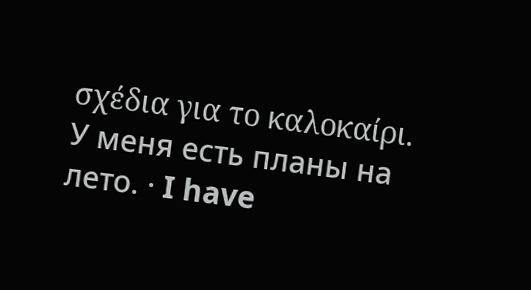σχέδια για το καλοκαίρι.
У меня есть планы на лето. · I have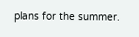plans for the summer.